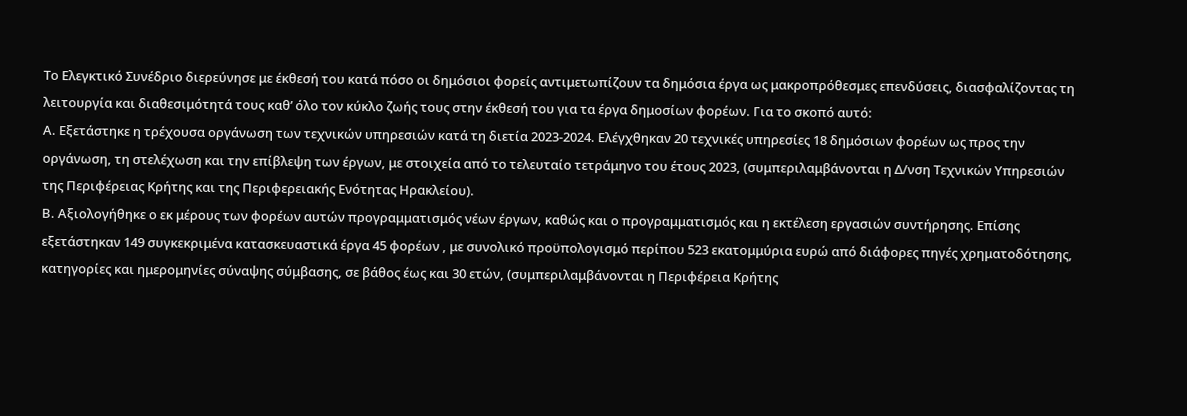Το Ελεγκτικό Συνέδριο διερεύνησε με έκθεσή του κατά πόσο οι δημόσιοι φορείς αντιμετωπίζουν τα δημόσια έργα ως μακροπρόθεσμες επενδύσεις, διασφαλίζοντας τη λειτουργία και διαθεσιμότητά τους καθ’ όλο τον κύκλο ζωής τους στην έκθεσή του για τα έργα δημοσίων φορέων. Για το σκοπό αυτό:
Α. Εξετάστηκε η τρέχουσα οργάνωση των τεχνικών υπηρεσιών κατά τη διετία 2023-2024. Ελέγχθηκαν 20 τεχνικές υπηρεσίες 18 δημόσιων φορέων ως προς την οργάνωση, τη στελέχωση και την επίβλεψη των έργων, με στοιχεία από το τελευταίο τετράμηνο του έτους 2023, (συμπεριλαμβάνονται η Δ/νση Τεχνικών Υπηρεσιών της Περιφέρειας Κρήτης και της Περιφερειακής Ενότητας Ηρακλείου).
Β. Αξιολογήθηκε ο εκ μέρους των φορέων αυτών προγραμματισμός νέων έργων, καθώς και ο προγραμματισμός και η εκτέλεση εργασιών συντήρησης. Επίσης εξετάστηκαν 149 συγκεκριμένα κατασκευαστικά έργα 45 φορέων , με συνολικό προϋπολογισμό περίπου 523 εκατομμύρια ευρώ από διάφορες πηγές χρηματοδότησης, κατηγορίες και ημερομηνίες σύναψης σύμβασης, σε βάθος έως και 30 ετών, (συμπεριλαμβάνονται η Περιφέρεια Κρήτης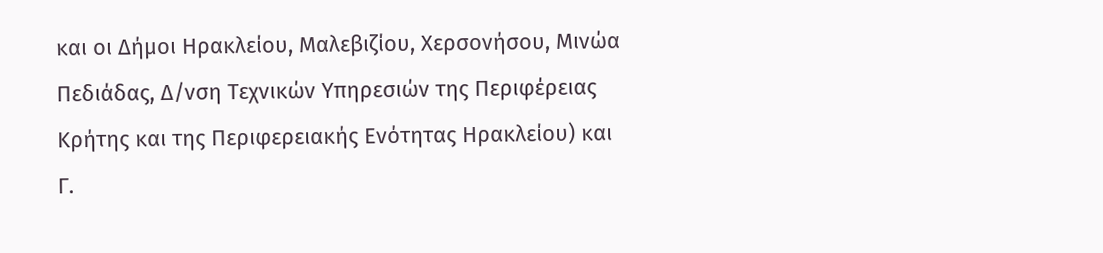και οι Δήμοι Ηρακλείου, Μαλεβιζίου, Χερσονήσου, Μινώα Πεδιάδας, Δ/νση Τεχνικών Υπηρεσιών της Περιφέρειας Κρήτης και της Περιφερειακής Ενότητας Ηρακλείου) και
Γ.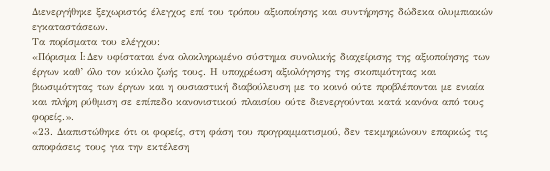Διενεργήθηκε ξεχωριστός έλεγχος επί του τρόπου αξιοποίησης και συντήρησης δώδεκα ολυμπιακών εγκαταστάσεων.
Τα πορίσματα του ελέγχου:
«Πόρισμα I: Δεν υφίσταται ένα ολοκληρωμένο σύστημα συνολικής διαχείρισης της αξιοποίησης των έργων καθ’ όλο τον κύκλο ζωής τους. Η υποχρέωση αξιολόγησης της σκοπιμότητας και βιωσιμότητας των έργων και η ουσιαστική διαβούλευση με το κοινό ούτε προβλέπονται με ενιαία και πλήρη ρύθμιση σε επίπεδο κανονιστικού πλαισίου ούτε διενεργούνται κατά κανόνα από τους φορείς.».
«23. Διαπιστώθηκε ότι οι φορείς, στη φάση του προγραμματισμού, δεν τεκμηριώνουν επαρκώς τις αποφάσεις τους για την εκτέλεση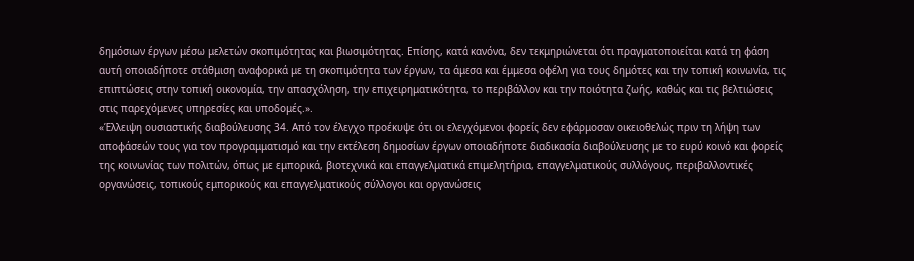δημόσιων έργων μέσω μελετών σκοπιμότητας και βιωσιμότητας. Επίσης, κατά κανόνα, δεν τεκμηριώνεται ότι πραγματοποιείται κατά τη φάση αυτή οποιαδήποτε στάθμιση αναφορικά με τη σκοπιμότητα των έργων, τα άμεσα και έμμεσα οφέλη για τους δημότες και την τοπική κοινωνία, τις επιπτώσεις στην τοπική οικονομία, την απασχόληση, την επιχειρηματικότητα, το περιβάλλον και την ποιότητα ζωής, καθώς και τις βελτιώσεις στις παρεχόμενες υπηρεσίες και υποδομές.».
«Έλλειψη ουσιαστικής διαβούλευσης 34. Από τον έλεγχο προέκυψε ότι οι ελεγχόμενοι φορείς δεν εφάρμοσαν οικειοθελώς πριν τη λήψη των αποφάσεών τους για τον προγραμματισμό και την εκτέλεση δημοσίων έργων οποιαδήποτε διαδικασία διαβούλευσης με το ευρύ κοινό και φορείς της κοινωνίας των πολιτών, όπως με εμπορικά, βιοτεχνικά και επαγγελματικά επιμελητήρια, επαγγελματικούς συλλόγους, περιβαλλοντικές οργανώσεις, τοπικούς εμπορικούς και επαγγελματικούς σύλλογοι και οργανώσεις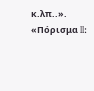κ.λπ..».
«Πόρισμα II: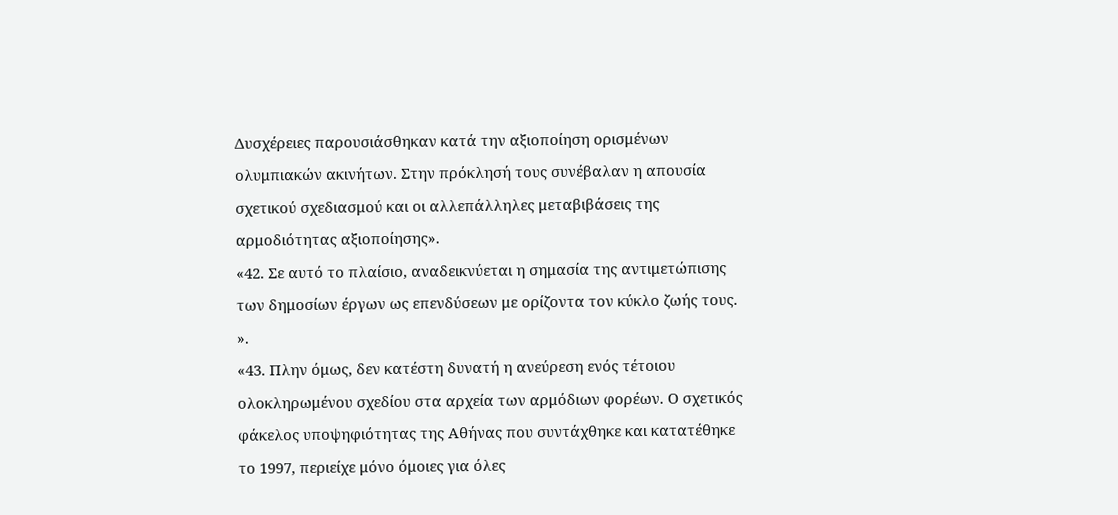Δυσχέρειες παρουσιάσθηκαν κατά την αξιοποίηση ορισμένων ολυμπιακών ακινήτων. Στην πρόκλησή τους συνέβαλαν η απουσία σχετικού σχεδιασμού και οι αλλεπάλληλες μεταβιβάσεις της αρμοδιότητας αξιοποίησης».
«42. Σε αυτό το πλαίσιο, αναδεικνύεται η σημασία της αντιμετώπισης των δημοσίων έργων ως επενδύσεων με ορίζοντα τον κύκλο ζωής τους. ».
«43. Πλην όμως, δεν κατέστη δυνατή η ανεύρεση ενός τέτοιου ολοκληρωμένου σχεδίου στα αρχεία των αρμόδιων φορέων. Ο σχετικός φάκελος υποψηφιότητας της Αθήνας που συντάχθηκε και κατατέθηκε το 1997, περιείχε μόνο όμοιες για όλες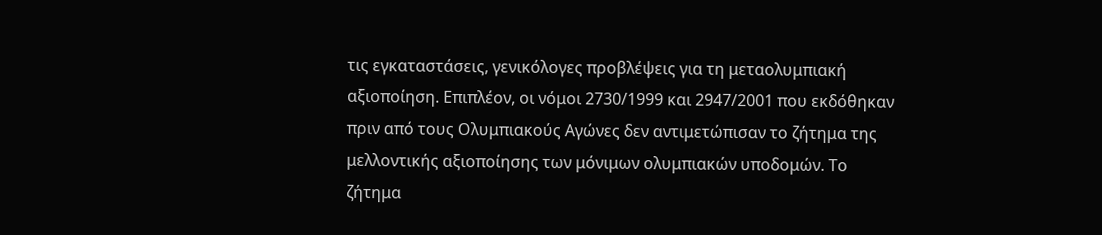τις εγκαταστάσεις, γενικόλογες προβλέψεις για τη μεταολυμπιακή αξιοποίηση. Επιπλέον, οι νόμοι 2730/1999 και 2947/2001 που εκδόθηκαν πριν από τους Ολυμπιακούς Αγώνες δεν αντιμετώπισαν το ζήτημα της μελλοντικής αξιοποίησης των μόνιμων ολυμπιακών υποδομών. Το ζήτημα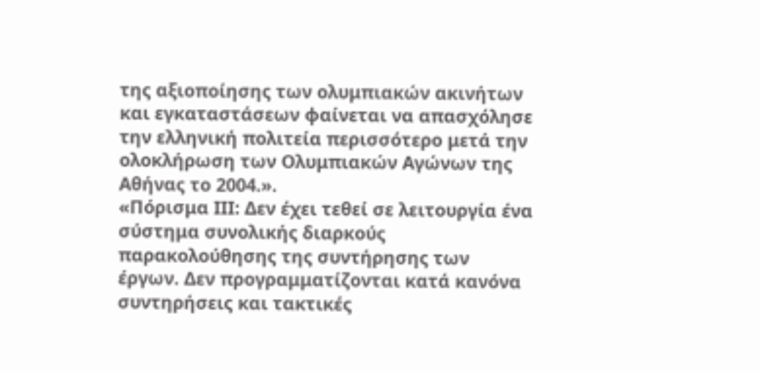της αξιοποίησης των ολυμπιακών ακινήτων και εγκαταστάσεων φαίνεται να απασχόλησε την ελληνική πολιτεία περισσότερο μετά την ολοκλήρωση των Ολυμπιακών Αγώνων της Αθήνας το 2004.».
«Πόρισμα III: Δεν έχει τεθεί σε λειτουργία ένα σύστημα συνολικής διαρκούς παρακολούθησης της συντήρησης των έργων. Δεν προγραμματίζονται κατά κανόνα συντηρήσεις και τακτικές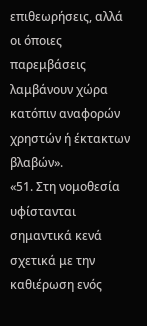επιθεωρήσεις, αλλά οι όποιες παρεμβάσεις λαμβάνουν χώρα κατόπιν αναφορών χρηστών ή έκτακτων βλαβών».
«51. Στη νομοθεσία υφίστανται σημαντικά κενά σχετικά με την καθιέρωση ενός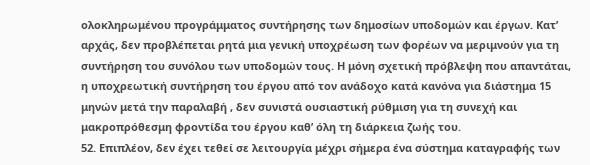ολοκληρωμένου προγράμματος συντήρησης των δημοσίων υποδομών και έργων. Κατ’ αρχάς, δεν προβλέπεται ρητά μια γενική υποχρέωση των φορέων να μεριμνούν για τη συντήρηση του συνόλου των υποδομών τους. Η μόνη σχετική πρόβλεψη που απαντάται, η υποχρεωτική συντήρηση του έργου από τον ανάδοχο κατά κανόνα για διάστημα 15 μηνών μετά την παραλαβή , δεν συνιστά ουσιαστική ρύθμιση για τη συνεχή και μακροπρόθεσμη φροντίδα του έργου καθ’ όλη τη διάρκεια ζωής του.
52. Επιπλέον, δεν έχει τεθεί σε λειτουργία μέχρι σήμερα ένα σύστημα καταγραφής των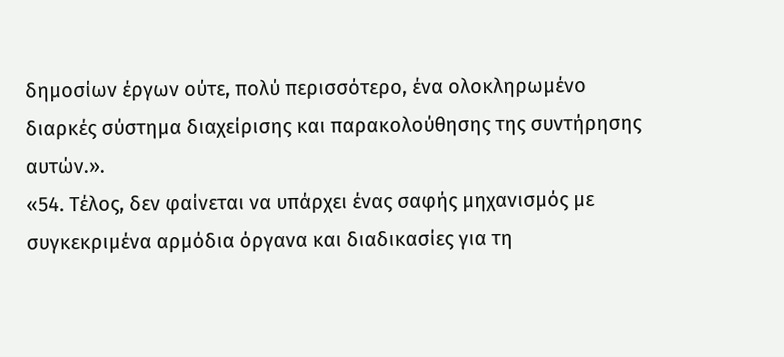δημοσίων έργων ούτε, πολύ περισσότερο, ένα ολοκληρωμένο διαρκές σύστημα διαχείρισης και παρακολούθησης της συντήρησης αυτών.».
«54. Τέλος, δεν φαίνεται να υπάρχει ένας σαφής μηχανισμός με συγκεκριμένα αρμόδια όργανα και διαδικασίες για τη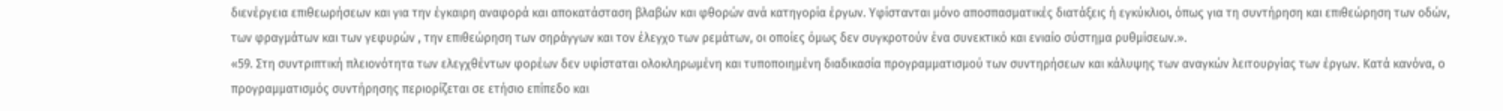διενέργεια επιθεωρήσεων και για την έγκαιρη αναφορά και αποκατάσταση βλαβών και φθορών ανά κατηγορία έργων. Υφίστανται μόνο αποσπασματικές διατάξεις ή εγκύκλιοι, όπως για τη συντήρηση και επιθεώρηση των οδών, των φραγμάτων και των γεφυρών , την επιθεώρηση των σηράγγων και τον έλεγχο των ρεμάτων, οι οποίες όμως δεν συγκροτούν ένα συνεκτικό και ενιαίο σύστημα ρυθμίσεων.».
«59. Στη συντριπτική πλειονότητα των ελεγχθέντων φορέων δεν υφίσταται ολοκληρωμένη και τυποποιημένη διαδικασία προγραμματισμού των συντηρήσεων και κάλυψης των αναγκών λειτουργίας των έργων. Κατά κανόνα, ο προγραμματισμός συντήρησης περιορίζεται σε ετήσιο επίπεδο και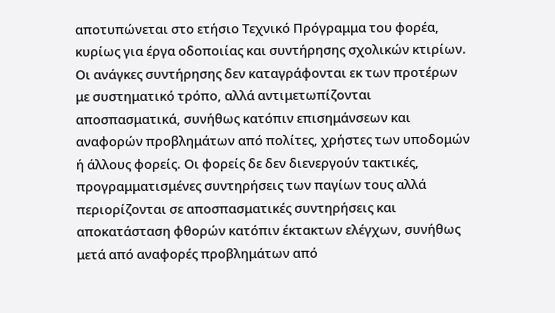αποτυπώνεται στο ετήσιο Τεχνικό Πρόγραμμα του φορέα, κυρίως για έργα οδοποιίας και συντήρησης σχολικών κτιρίων. Οι ανάγκες συντήρησης δεν καταγράφονται εκ των προτέρων με συστηματικό τρόπο, αλλά αντιμετωπίζονται αποσπασματικά, συνήθως κατόπιν επισημάνσεων και αναφορών προβλημάτων από πολίτες, χρήστες των υποδομών ή άλλους φορείς. Οι φορείς δε δεν διενεργούν τακτικές, προγραμματισμένες συντηρήσεις των παγίων τους αλλά περιορίζονται σε αποσπασματικές συντηρήσεις και αποκατάσταση φθορών κατόπιν έκτακτων ελέγχων, συνήθως μετά από αναφορές προβλημάτων από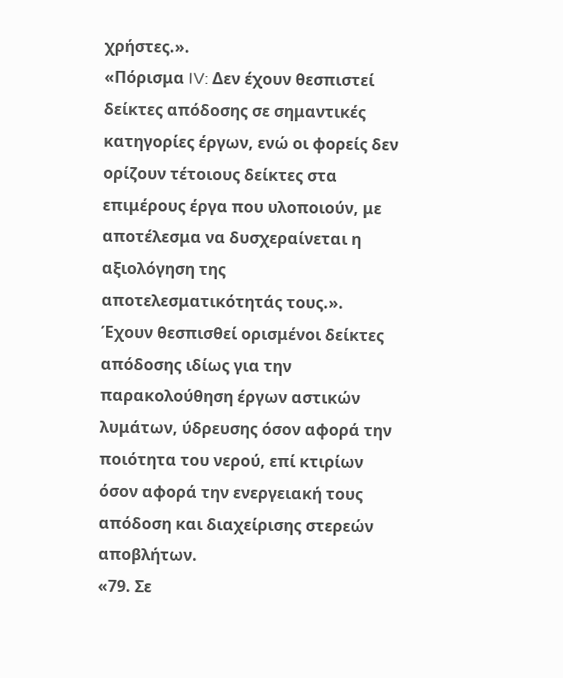χρήστες.».
«Πόρισμα IV: Δεν έχουν θεσπιστεί δείκτες απόδοσης σε σημαντικές κατηγορίες έργων, ενώ οι φορείς δεν ορίζουν τέτοιους δείκτες στα επιμέρους έργα που υλοποιούν, με αποτέλεσμα να δυσχεραίνεται η αξιολόγηση της αποτελεσματικότητάς τους.».
Έχουν θεσπισθεί ορισμένοι δείκτες απόδοσης ιδίως για την παρακολούθηση έργων αστικών λυμάτων, ύδρευσης όσον αφορά την ποιότητα του νερού, επί κτιρίων όσον αφορά την ενεργειακή τους απόδοση και διαχείρισης στερεών αποβλήτων.
«79. Σε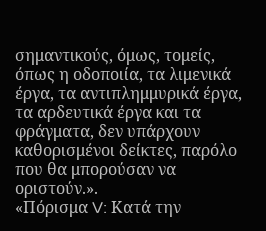σημαντικούς, όμως, τομείς, όπως η οδοποιία, τα λιμενικά έργα, τα αντιπλημμυρικά έργα, τα αρδευτικά έργα και τα φράγματα, δεν υπάρχουν καθορισμένοι δείκτες, παρόλο που θα μπορούσαν να οριστούν.».
«Πόρισμα V: Κατά την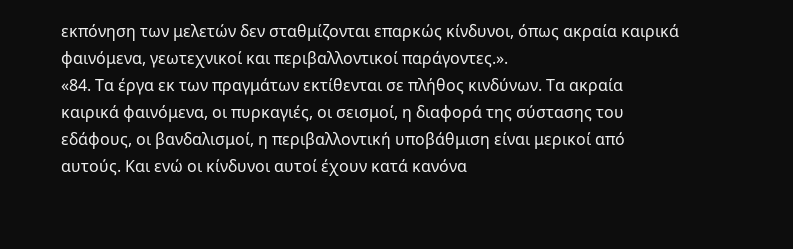εκπόνηση των μελετών δεν σταθμίζονται επαρκώς κίνδυνοι, όπως ακραία καιρικά φαινόμενα, γεωτεχνικοί και περιβαλλοντικοί παράγοντες.».
«84. Τα έργα εκ των πραγμάτων εκτίθενται σε πλήθος κινδύνων. Τα ακραία καιρικά φαινόμενα, οι πυρκαγιές, οι σεισμοί, η διαφορά της σύστασης του εδάφους, οι βανδαλισμοί, η περιβαλλοντική υποβάθμιση είναι μερικοί από αυτούς. Και ενώ οι κίνδυνοι αυτοί έχουν κατά κανόνα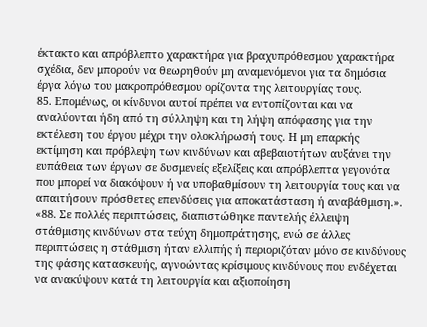έκτακτο και απρόβλεπτο χαρακτήρα για βραχυπρόθεσμου χαρακτήρα σχέδια, δεν μπορούν να θεωρηθούν μη αναμενόμενοι για τα δημόσια έργα λόγω του μακροπρόθεσμου ορίζοντα της λειτουργίας τους.
85. Επομένως, οι κίνδυνοι αυτοί πρέπει να εντοπίζονται και να αναλύονται ήδη από τη σύλληψη και τη λήψη απόφασης για την εκτέλεση του έργου μέχρι την ολοκλήρωσή τους. Η μη επαρκής εκτίμηση και πρόβλεψη των κινδύνων και αβεβαιοτήτων αυξάνει την ευπάθεια των έργων σε δυσμενείς εξελίξεις και απρόβλεπτα γεγονότα που μπορεί να διακόψουν ή να υποβαθμίσουν τη λειτουργία τους και να απαιτήσουν πρόσθετες επενδύσεις για αποκατάσταση ή αναβάθμιση.».
«88. Σε πολλές περιπτώσεις, διαπιστώθηκε παντελής έλλειψη στάθμισης κινδύνων στα τεύχη δημοπράτησης, ενώ σε άλλες περιπτώσεις η στάθμιση ήταν ελλιπής ή περιοριζόταν μόνο σε κινδύνους της φάσης κατασκευής, αγνοώντας κρίσιμους κινδύνους που ενδέχεται να ανακύψουν κατά τη λειτουργία και αξιοποίηση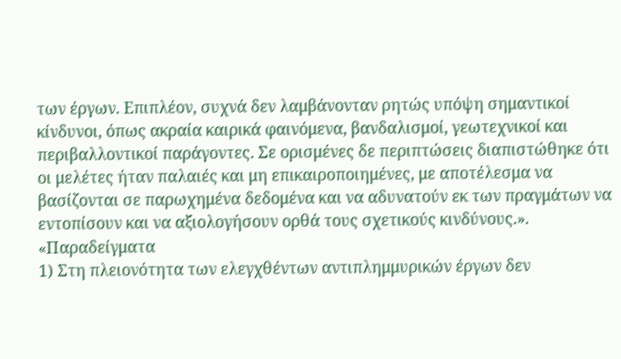των έργων. Επιπλέον, συχνά δεν λαμβάνονταν ρητώς υπόψη σημαντικοί κίνδυνοι, όπως ακραία καιρικά φαινόμενα, βανδαλισμοί, γεωτεχνικοί και περιβαλλοντικοί παράγοντες. Σε ορισμένες δε περιπτώσεις διαπιστώθηκε ότι οι μελέτες ήταν παλαιές και μη επικαιροποιημένες, με αποτέλεσμα να βασίζονται σε παρωχημένα δεδομένα και να αδυνατούν εκ των πραγμάτων να εντοπίσουν και να αξιολογήσουν ορθά τους σχετικούς κινδύνους.».
«Παραδείγματα
1) Στη πλειονότητα των ελεγχθέντων αντιπλημμυρικών έργων δεν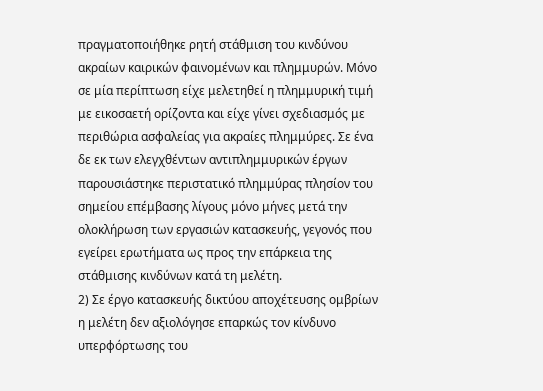πραγματοποιήθηκε ρητή στάθμιση του κινδύνου ακραίων καιρικών φαινομένων και πλημμυρών. Μόνο σε μία περίπτωση είχε μελετηθεί η πλημμυρική τιμή με εικοσαετή ορίζοντα και είχε γίνει σχεδιασμός με περιθώρια ασφαλείας για ακραίες πλημμύρες. Σε ένα δε εκ των ελεγχθέντων αντιπλημμυρικών έργων παρουσιάστηκε περιστατικό πλημμύρας πλησίον του σημείου επέμβασης λίγους μόνο μήνες μετά την ολοκλήρωση των εργασιών κατασκευής, γεγονός που εγείρει ερωτήματα ως προς την επάρκεια της στάθμισης κινδύνων κατά τη μελέτη.
2) Σε έργο κατασκευής δικτύου αποχέτευσης ομβρίων η μελέτη δεν αξιολόγησε επαρκώς τον κίνδυνο υπερφόρτωσης του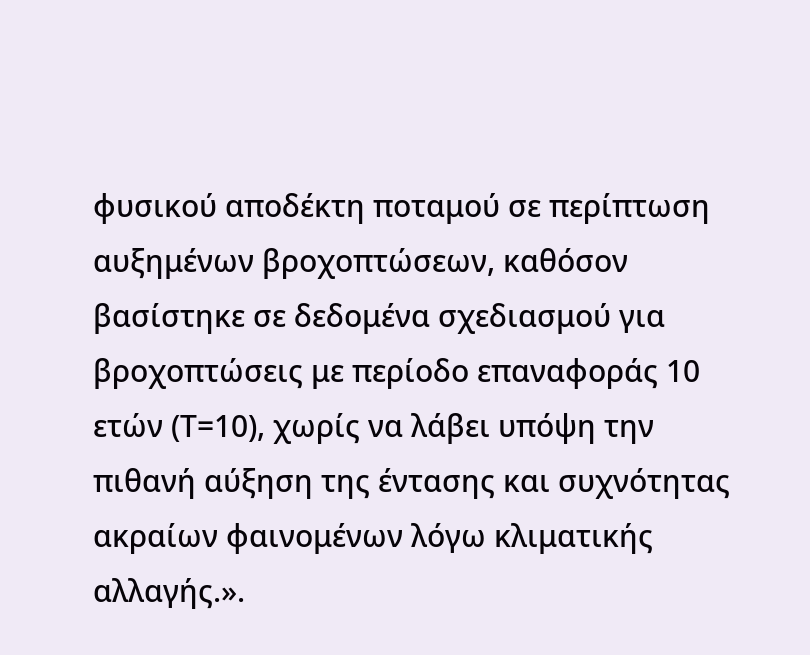φυσικού αποδέκτη ποταμού σε περίπτωση αυξημένων βροχοπτώσεων, καθόσον βασίστηκε σε δεδομένα σχεδιασμού για βροχοπτώσεις με περίοδο επαναφοράς 10 ετών (Τ=10), χωρίς να λάβει υπόψη την πιθανή αύξηση της έντασης και συχνότητας ακραίων φαινομένων λόγω κλιματικής αλλαγής.».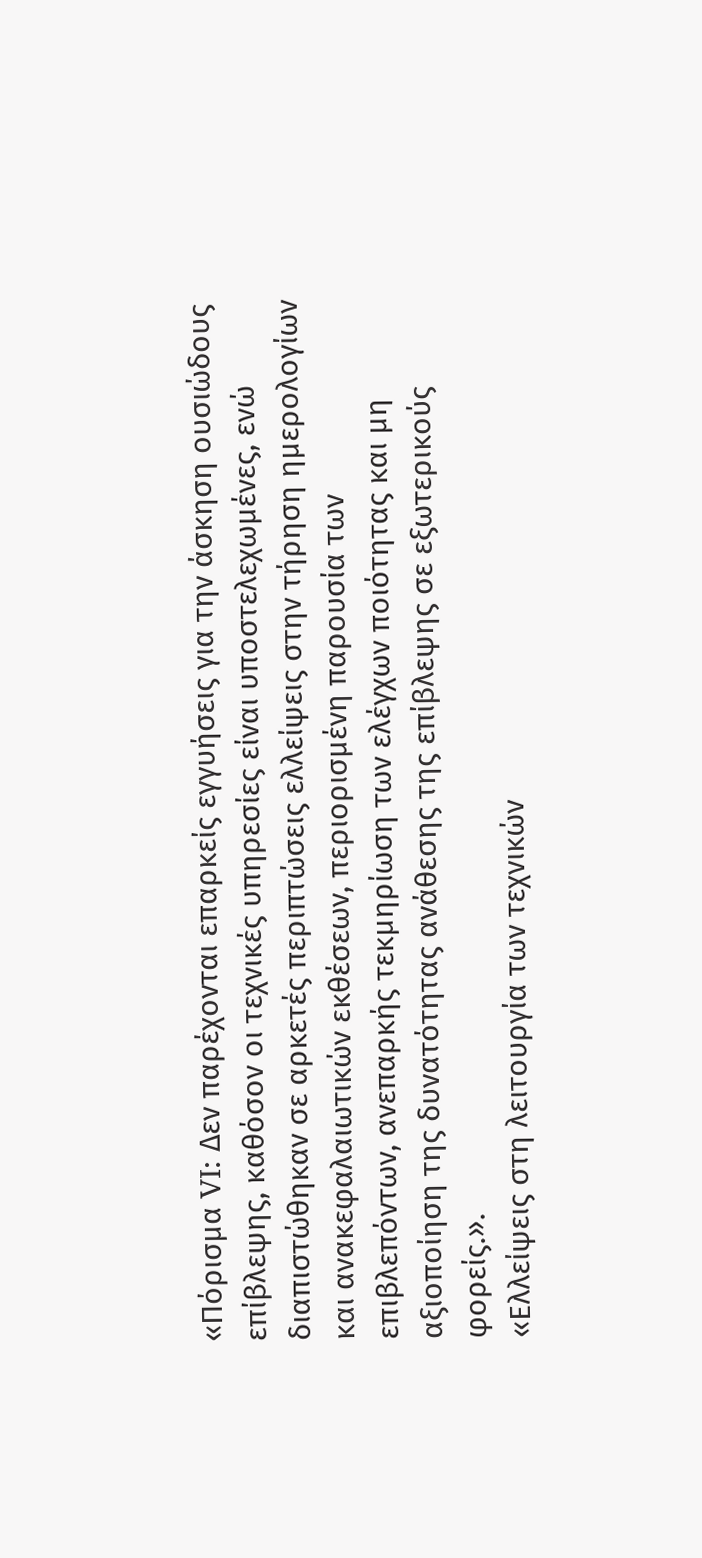«Πόρισμα VI: Δεν παρέχονται επαρκείς εγγυήσεις για την άσκηση ουσιώδους επίβλεψης, καθόσον οι τεχνικές υπηρεσίες είναι υποστελεχωμένες, ενώ διαπιστώθηκαν σε αρκετές περιπτώσεις ελλείψεις στην τήρηση ημερολογίων και ανακεφαλαιωτικών εκθέσεων, περιορισμένη παρουσία των επιβλεπόντων, ανεπαρκής τεκμηρίωση των ελέγχων ποιότητας και μη αξιοποίηση της δυνατότητας ανάθεσης της επίβλεψης σε εξωτερικούς φορείς.».
«Ελλείψεις στη λειτουργία των τεχνικών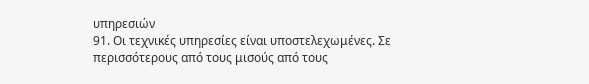υπηρεσιών
91. Οι τεχνικές υπηρεσίες είναι υποστελεχωμένες. Σε περισσότερους από τους μισούς από τους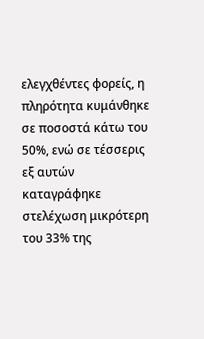ελεγχθέντες φορείς, η πληρότητα κυμάνθηκε σε ποσοστά κάτω του 50%, ενώ σε τέσσερις εξ αυτών καταγράφηκε στελέχωση μικρότερη του 33% της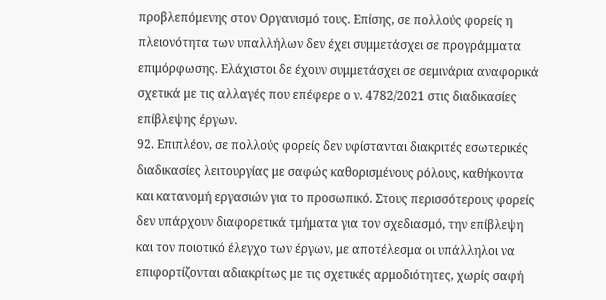προβλεπόμενης στον Οργανισμό τους. Επίσης, σε πολλούς φορείς η πλειονότητα των υπαλλήλων δεν έχει συμμετάσχει σε προγράμματα επιμόρφωσης. Ελάχιστοι δε έχουν συμμετάσχει σε σεμινάρια αναφορικά σχετικά με τις αλλαγές που επέφερε ο ν. 4782/2021 στις διαδικασίες επίβλεψης έργων.
92. Επιπλέον, σε πολλούς φορείς δεν υφίστανται διακριτές εσωτερικές διαδικασίες λειτουργίας με σαφώς καθορισμένους ρόλους, καθήκοντα και κατανομή εργασιών για το προσωπικό. Στους περισσότερους φορείς δεν υπάρχουν διαφορετικά τμήματα για τον σχεδιασμό, την επίβλεψη και τον ποιοτικό έλεγχο των έργων, με αποτέλεσμα οι υπάλληλοι να επιφορτίζονται αδιακρίτως με τις σχετικές αρμοδιότητες, χωρίς σαφή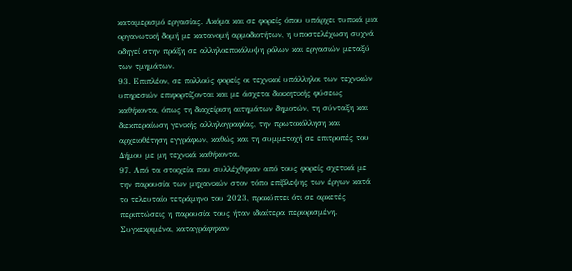καταμερισμό εργασίας. Ακόμα και σε φορείς όπου υπάρχει τυπικά μια οργανωτική δομή με κατανομή αρμοδιοτήτων, η υποστελέχωση συχνά οδηγεί στην πράξη σε αλληλοεπικάλυψη ρόλων και εργασιών μεταξύ των τμημάτων.
93. Επιπλέον, σε πολλούς φορείς οι τεχνικοί υπάλληλοι των τεχνικών υπηρεσιών επιφορτίζονται και με άσχετα διοικητικής φύσεως καθήκοντα, όπως τη διαχείριση αιτημάτων δημοτών, τη σύνταξη και διεκπεραίωση γενικής αλληλογραφίας, την πρωτοκόλληση και αρχειοθέτηση εγγράφων, καθώς και τη συμμετοχή σε επιτροπές του Δήμου με μη τεχνικά καθήκοντα.
97. Από τα στοιχεία που συλλέχθηκαν από τους φορείς σχετικά με την παρουσία των μηχανικών στον τόπο επίβλεψης των έργων κατά το τελευταίο τετράμηνο του 2023, προκύπτει ότι σε αρκετές περιπτώσεις η παρουσία τους ήταν ιδιαίτερα περιορισμένη. Συγκεκριμένα, καταγράφηκαν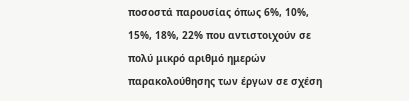ποσοστά παρουσίας όπως 6%, 10%, 15%, 18%, 22% που αντιστοιχούν σε πολύ μικρό αριθμό ημερών παρακολούθησης των έργων σε σχέση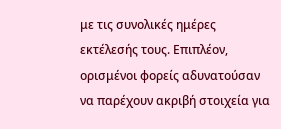με τις συνολικές ημέρες εκτέλεσής τους. Επιπλέον, ορισμένοι φορείς αδυνατούσαν να παρέχουν ακριβή στοιχεία για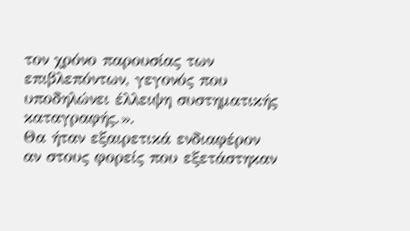τον χρόνο παρουσίας των επιβλεπόντων, γεγονός που υποδηλώνει έλλειψη συστηματικής καταγραφής.».
Θα ήταν εξαιρετικά ενδιαφέρον αν στους φορείς που εξετάστηκαν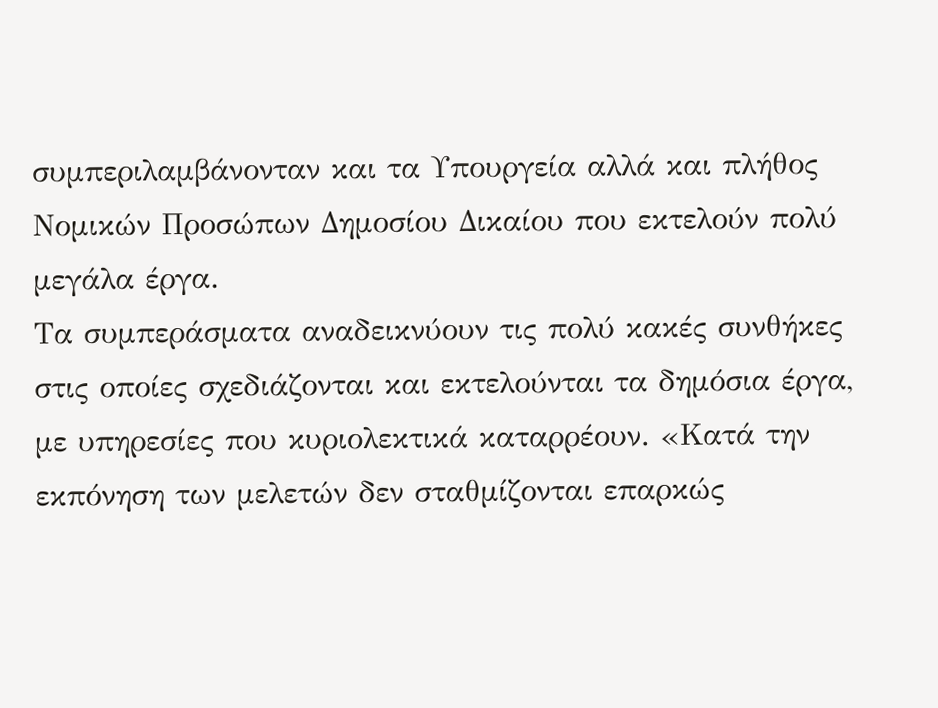συμπεριλαμβάνονταν και τα Υπουργεία αλλά και πλήθος Νομικών Προσώπων Δημοσίου Δικαίου που εκτελούν πολύ μεγάλα έργα.
Τα συμπεράσματα αναδεικνύουν τις πολύ κακές συνθήκες στις οποίες σχεδιάζονται και εκτελούνται τα δημόσια έργα, με υπηρεσίες που κυριολεκτικά καταρρέουν. «Κατά την εκπόνηση των μελετών δεν σταθμίζονται επαρκώς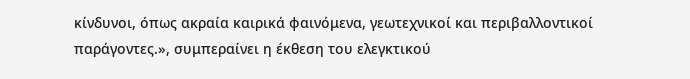κίνδυνοι, όπως ακραία καιρικά φαινόμενα, γεωτεχνικοί και περιβαλλοντικοί παράγοντες.», συμπεραίνει η έκθεση του ελεγκτικού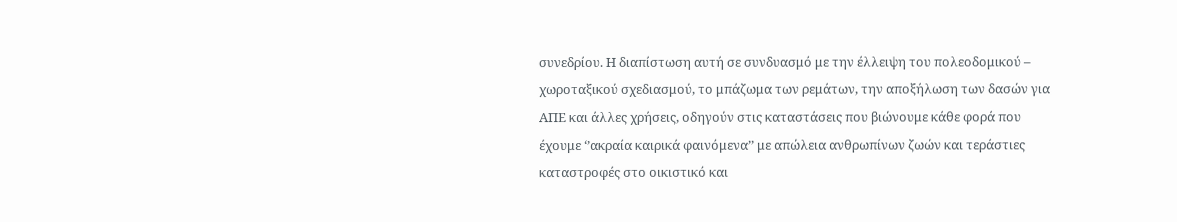συνεδρίου. Η διαπίστωση αυτή σε συνδυασμό με την έλλειψη του πολεοδομικού – χωροταξικού σχεδιασμού, το μπάζωμα των ρεμάτων, την αποξήλωση των δασών για ΑΠΕ και άλλες χρήσεις, οδηγούν στις καταστάσεις που βιώνουμε κάθε φορά που έχουμε ‘’ακραία καιρικά φαινόμενα’’ με απώλεια ανθρωπίνων ζωών και τεράστιες καταστροφές στο οικιστικό και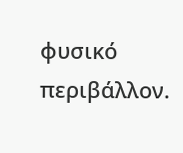φυσικό περιβάλλον.